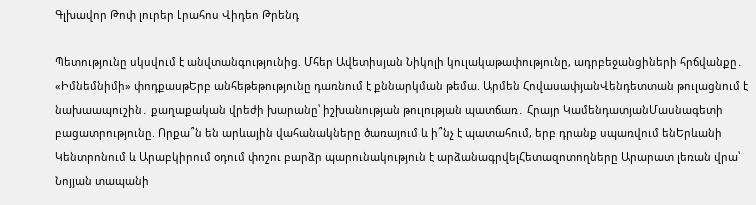Գլխավոր Թոփ լուրեր Լրահոս Վիդեո Թրենդ

Պետությունը սկսվում է անվտանգությունից. Մհեր Ավետիսյան Նիկոլի կուլակաթափությունը, ադրբեջանցիների հրճվանքը․ «Իմնեմնիմի» փոդքասթԵրբ անհեթեթությունը դառնում է քննարկման թեմա. Արմեն ՀովասափյանՎենդետտան թուլացնում է նախաապուշին․ քաղաքական վրեժի խարանը՝ իշխանության թուլության պատճառ․ Հրայր ԿամենդատյանՄասնագետի բացատրությունը. Որքա՞ն են արևային վահանակները ծառայում և ի՞նչ է պատահում, երբ դրանք սպառվում ենԵրևանի Կենտրոնում և Արաբկիրում օդում փոշու բարձր պարունակություն է արձանագրվելՀետազոտողները Արարատ լեռան վրա՝ Նոյյան տապանի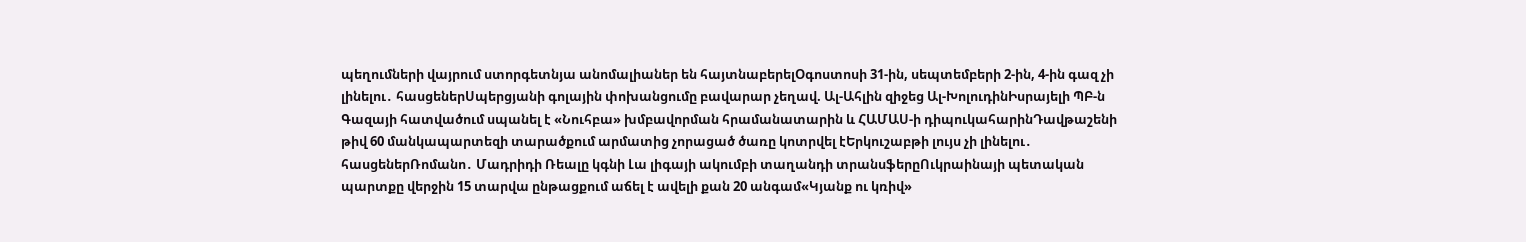պեղումների վայրում ստորգետնյա անոմալիաներ են հայտնաբերելՕգոստոսի 31-ին, սեպտեմբերի 2-ին, 4-ին գազ չի լինելու․ հասցեներՍպերցյանի գոլային փոխանցումը բավարար չեղավ. Ալ-Ահլին զիջեց Ալ-ԽոլուդինԻսրայելի ՊԲ-ն Գազայի հատվածում սպանել է «Նուհբա» խմբավորման հրամանատարին և ՀԱՄԱՍ-ի դիպուկահարինԴավթաշենի թիվ 60 մանկապարտեզի տարածքում արմատից չորացած ծառը կոտրվել էԵրկուշաբթի լույս չի լինելու․ հասցեներՌոմանո․ Մադրիդի Ռեալը կգնի Լա լիգայի ակումբի տաղանդի տրանսֆերըՈւկրաինայի պետական պարտքը վերջին 15 տարվա ընթացքում աճել է ավելի քան 20 անգամ«Կյանք ու կռիվ»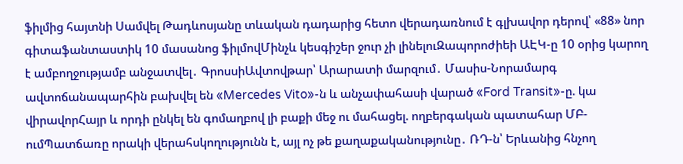ֆիլմից հայտնի Սամվել Թադևոսյանը տևական դադարից հետո վերադառնում է գլխավոր դերով՝ «88» նոր գիտաֆանտաստիկ 10 մասանոց ֆիլմովՄինչև կեսգիշեր ջուր չի լինելուԶապորոժիեի ԱԷԿ-ը 10 օրից կարող է ամբողջությամբ անջատվել․ ԳրոսսիԱվտովթար՝ Արարատի մարզում․ Մասիս-Նորամարգ ավտոճանապարհին բախվել են «Mercedes Vito»-ն և անչափահասի վարած «Ford Transit»-ը. կա վիրավորՀայր և որդի ընկել են գոմաղբով լի բաքի մեջ ու մահացել. ողբերգական պատահար ՄԲ-ումՊատճառը որակի վերահսկողությունն է, այլ ոչ թե քաղաքականությունը․ ՌԴ-ն՝ Երևանից հնչող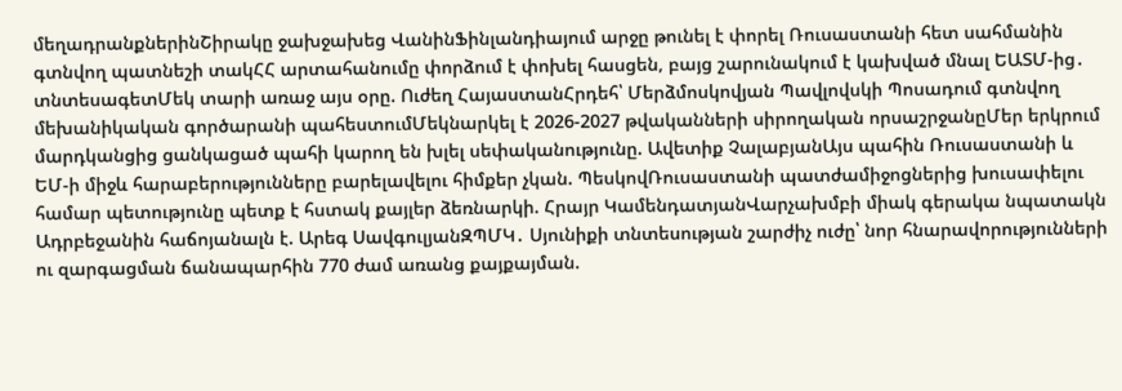մեղադրանքներինՇիրակը ջախջախեց ՎանինՖինլանդիայում արջը թունել է փորել Ռուսաստանի հետ սահմանին գտնվող պատնեշի տակՀՀ արտահանումը փորձում է փոխել հասցեն, բայց շարունակում է կախված մնալ ԵԱՏՄ-ից․ տնտեսագետՄեկ տարի առաջ այս օրը. Ուժեղ ՀայաստանՀրդեհ՝ Մերձմոսկովյան Պավլովսկի Պոսադում գտնվող մեխանիկական գործարանի պահեստումՄեկնարկել է 2026-2027 թվականների սիրողական որսաշրջանըՄեր երկրում մարդկանցից ցանկացած պահի կարող են խլել սեփականությունը. Ավետիք ՉալաբյանԱյս պահին Ռուսաստանի և ԵՄ-ի միջև հարաբերությունները բարելավելու հիմքեր չկան. ՊեսկովՌուսաստանի պատժամիջոցներից խուսափելու համար պետությունը պետք է հստակ քայլեր ձեռնարկի. Հրայր ԿամենդատյանՎարչախմբի միակ գերակա նպատակն Ադրբեջանին հաճոյանալն է. Արեգ ՍավգուլյանԶՊՄԿ․ Սյունիքի տնտեսության շարժիչ ուժը՝ նոր հնարավորությունների ու զարգացման ճանապարհին 770 ժամ առանց քայքայման.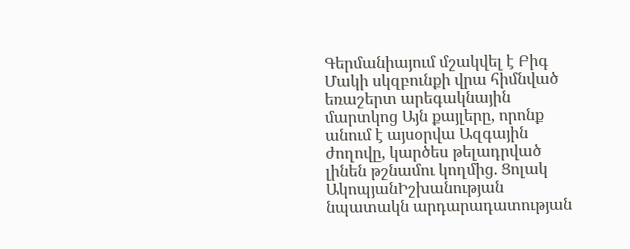Գերմանիայում մշակվել է Բիգ Մակի սկզբունքի վրա հիմնված եռաշերտ արեգակնային մարտկոց Այն քայլերը, որոնք անում է այսօրվա Ազգային ժողովը, կարծես թելադրված լինեն թշնամու կողմից. Ցոլակ ԱկոպյանԻշխանության նպատակն արդարադատության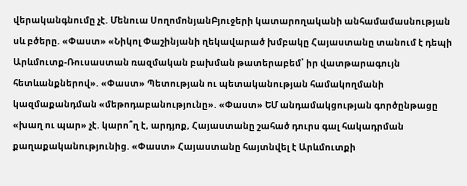վերականգնումը չէ. Մենուա ՍողոմոնյանԲյուջերի կատարողականի անհամամասնության սև բծերը. «Փաստ» «Նիկոլ Փաշինյանի ղեկավարած խմբակը Հայաստանը տանում է դեպի Արևմուտք-Ռուսաստան ռազմական բախման թատերաբեմ՝ իր վատթարագույն հետևանքներով». «Փաստ» Պետության ու պետականության համակողմանի կազմաքանդման «մեթոդաբանությունը». «Փաստ» ԵՄ անդամակցության գործընթացը «խաղ ու պար» չէ. կարո՞ղ է, արդյոք, Հայաստանը շահած դուրս գալ հակադրման քաղաքականությունից. «Փաստ» Հայաստանը հայտնվել է Արևմուտքի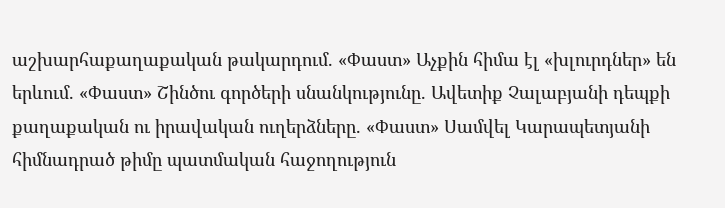աշխարհաքաղաքական թակարդում. «Փաստ» Աչքին հիմա էլ «խլուրդներ» են երևում. «Փաստ» Շինծու գործերի սնանկությունը. Ավետիք Չալաբյանի դեպքի քաղաքական ու իրավական ուղերձները. «Փաստ» Սամվել Կարապետյանի հիմնադրած թիմը պատմական հաջողություն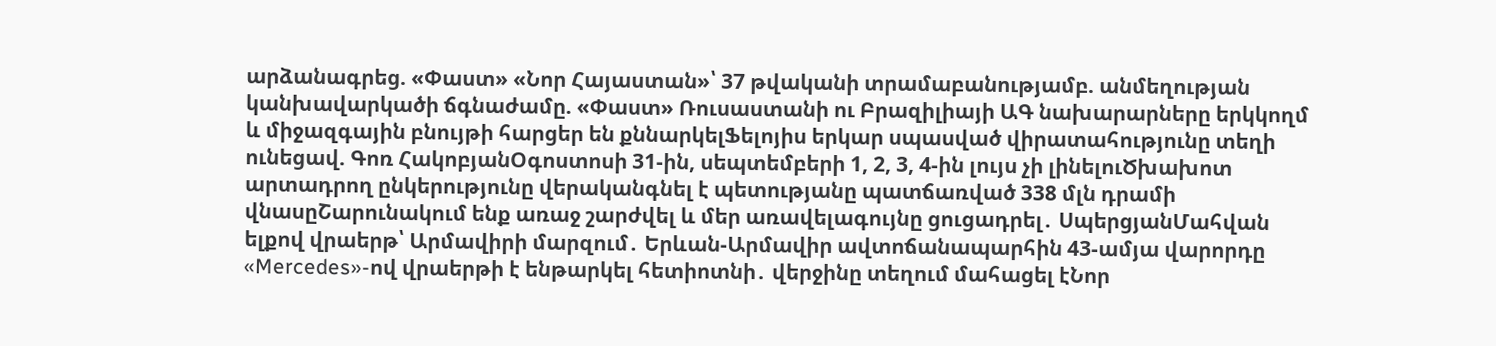արձանագրեց. «Փաստ» «Նոր Հայաստան»՝ 37 թվականի տրամաբանությամբ. անմեղության կանխավարկածի ճգնաժամը. «Փաստ» Ռուսաստանի ու Բրազիլիայի ԱԳ նախարարները երկկողմ և միջազգային բնույթի հարցեր են քննարկելՖելոյիս երկար սպասված վիրատահությունը տեղի ունեցավ. Գոռ ՀակոբյանՕգոստոսի 31-ին, սեպտեմբերի 1, 2, 3, 4-ին լույս չի լինելուԾխախոտ արտադրող ընկերությունը վերականգնել է պետությանը պատճառված 338 մլն դրամի վնասըՇարունակում ենք առաջ շարժվել և մեր առավելագույնը ցուցադրել․ ՍպերցյանՄահվան ելքով վրաերթ՝ Արմավիրի մարզում․ Երևան-Արմավիր ավտոճանապարհին 43-ամյա վարորդը «Mercedes»-ով վրաերթի է ենթարկել հետիոտնի․ վերջինը տեղում մահացել էՆոր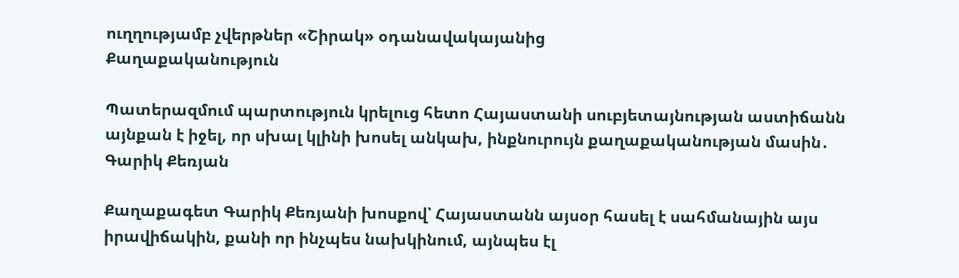ուղղությամբ չվերթներ «Շիրակ» օդանավակայանից
Քաղաքականություն

Պատերազմում պարտություն կրելուց հետո Հայաստանի սուբյետայնության աստիճանն այնքան է իջել, որ սխալ կլինի խոսել անկախ, ինքնուրույն քաղաքականության մասին․ Գարիկ Քեռյան

Քաղաքագետ Գարիկ Քեռյանի խոսքով՝ Հայաստանն այսօր հասել է սահմանային այս իրավիճակին, քանի որ ինչպես նախկինում, այնպես էլ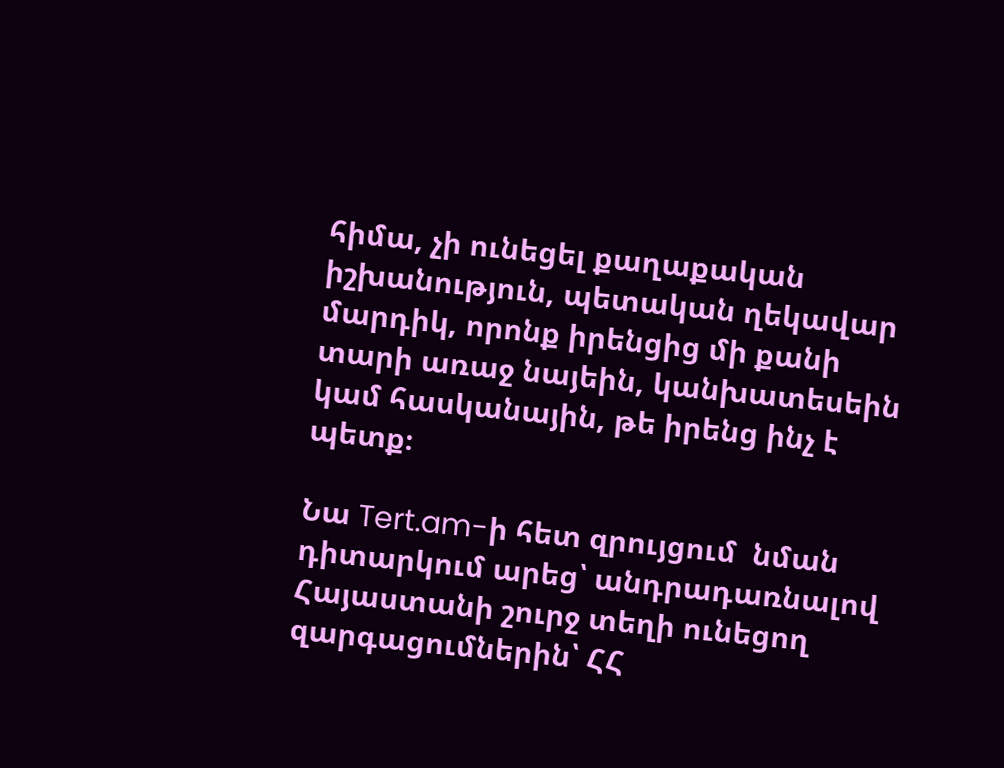հիմա, չի ունեցել քաղաքական իշխանություն, պետական ղեկավար մարդիկ, որոնք իրենցից մի քանի տարի առաջ նայեին, կանխատեսեին կամ հասկանային, թե իրենց ինչ է պետք։

Նա Tert.am-ի հետ զրույցում  նման դիտարկում արեց՝ անդրադառնալով Հայաստանի շուրջ տեղի ունեցող զարգացումներին՝ ՀՀ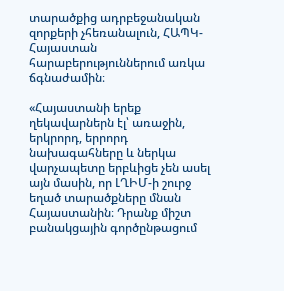տարածքից ադրբեջանական զորքերի չհեռանալուն, ՀԱՊԿ-Հայաստան հարաբերություններում առկա ճգնաժամին։

«Հայաստանի երեք ղեկավարներն էլ՝ առաջին, երկրորդ, երրորդ նախագահները և ներկա վարչապետը երբևիցե չեն ասել այն մասին, որ ԼՂԻՄ-ի շուրջ եղած տարածքները մնան Հայաստանին։ Դրանք միշտ բանակցային գործընթացում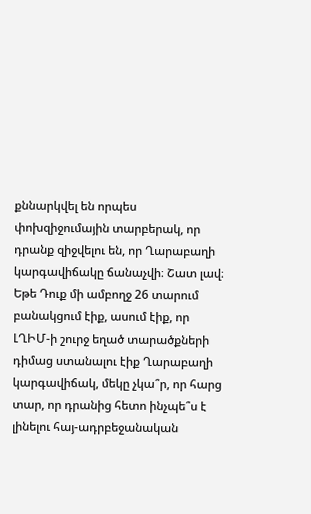քննարկվել են որպես փոխզիջումային տարբերակ, որ դրանք զիջվելու են, որ Ղարաբաղի կարգավիճակը ճանաչվի։ Շատ լավ։ Եթե Դուք մի ամբողջ 26 տարում բանակցում էիք, ասում էիք, որ ԼՂԻՄ-ի շուրջ եղած տարածքների դիմաց ստանալու էիք Ղարաբաղի կարգավիճակ, մեկը չկա՞ր, որ հարց տար, որ դրանից հետո ինչպե՞ս է լինելու հայ-ադրբեջանական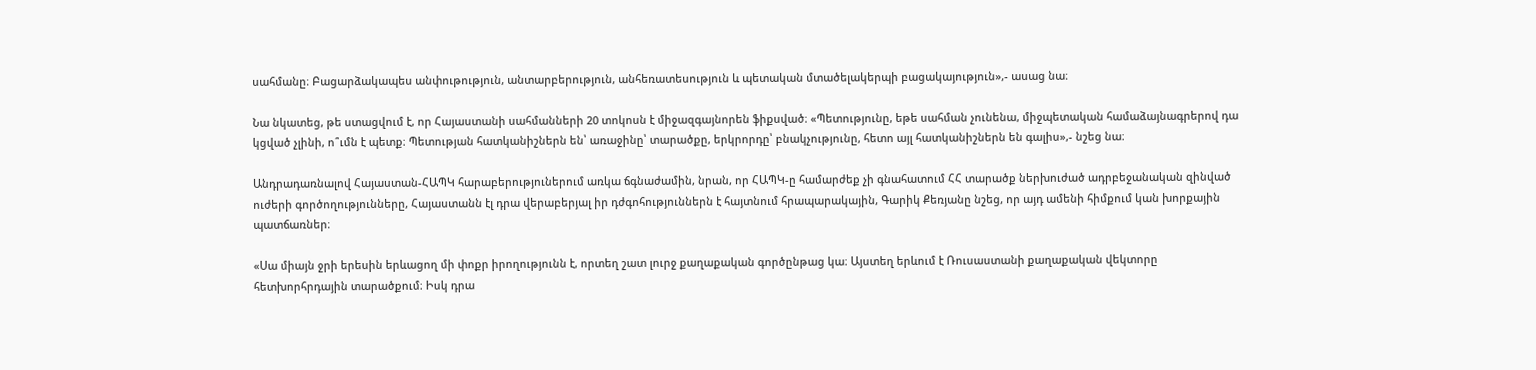սահմանը։ Բացարձակապես անփութություն, անտարբերություն, անհեռատեսություն և պետական մտածելակերպի բացակայություն»,- ասաց նա։

Նա նկատեց, թե ստացվում է, որ Հայաստանի սահմանների 20 տոկոսն է միջազգայնորեն ֆիքսված։ «Պետությունը, եթե սահման չունենա, միջպետական համաձայնագրերով դա կցված չլինի, ո՞ւմն է պետք։ Պետության հատկանիշներն են՝ առաջինը՝ տարածքը, երկրորդը՝ բնակչությունը, հետո այլ հատկանիշներն են գալիս»,- նշեց նա։

Անդրադառնալով Հայաստան-ՀԱՊԿ հարաբերություներում առկա ճգնաժամին, նրան, որ ՀԱՊԿ-ը համարժեք չի գնահատում ՀՀ տարածք ներխուժած ադրբեջանական զինված ուժերի գործողությունները, Հայաստանն էլ դրա վերաբերյալ իր դժգոհություններն է հայտնում հրապարակային, Գարիկ Քեռյանը նշեց, որ այդ ամենի հիմքում կան խորքային պատճառներ։

«Սա միայն ջրի երեսին երևացող մի փոքր իրողությունն է, որտեղ շատ լուրջ քաղաքական գործընթաց կա։ Այստեղ երևում է Ռուսաստանի քաղաքական վեկտորը հետխորհրդային տարածքում։ Իսկ դրա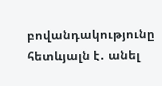բովանդակությունը հետևյալն է․ անել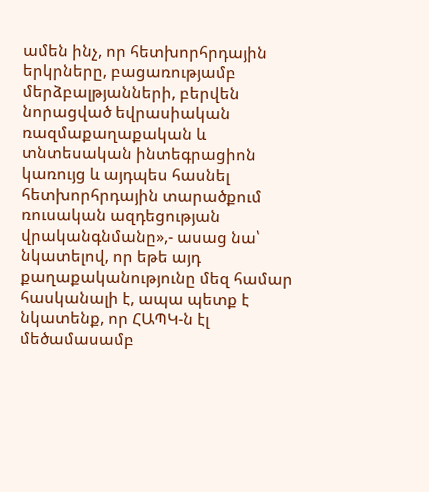ամեն ինչ, որ հետխորհրդային երկրները, բացառությամբ մերձբալթյանների, բերվեն նորացված եվրասիական ռազմաքաղաքական և տնտեսական ինտեգրացիոն կառույց և այդպես հասնել հետխորհրդային տարածքում ռուսական ազդեցության վրականգնմանը»,- ասաց նա՝ նկատելով, որ եթե այդ քաղաքականությունը մեզ համար հասկանալի է, ապա պետք է նկատենք, որ ՀԱՊԿ-ն էլ մեծամասամբ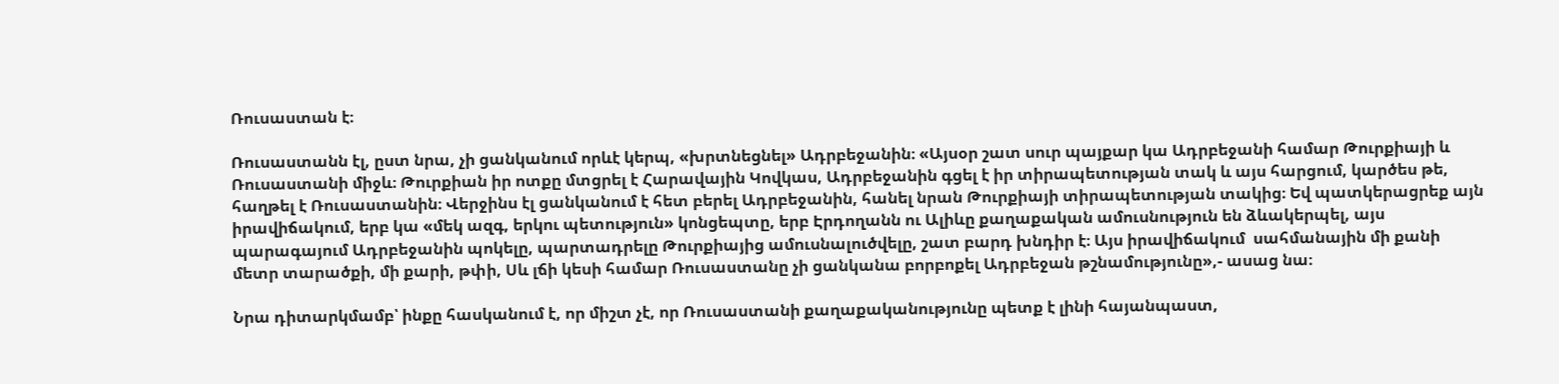Ռուսաստան է։

Ռուսաստանն էլ, ըստ նրա, չի ցանկանում որևէ կերպ, «խրտնեցնել» Ադրբեջանին։ «Այսօր շատ սուր պայքար կա Ադրբեջանի համար Թուրքիայի և Ռուսաստանի միջև։ Թուրքիան իր ոտքը մտցրել է Հարավային Կովկաս, Ադրբեջանին գցել է իր տիրապետության տակ և այս հարցում, կարծես թե, հաղթել է Ռուսաստանին։ Վերջինս էլ ցանկանում է հետ բերել Ադրբեջանին, հանել նրան Թուրքիայի տիրապետության տակից։ Եվ պատկերացրեք այն իրավիճակում, երբ կա «մեկ ազգ, երկու պետություն» կոնցեպտը, երբ Էրդողանն ու Ալիևը քաղաքական ամուսնություն են ձևակերպել, այս պարագայում Ադրբեջանին պոկելը, պարտադրելը Թուրքիայից ամուսնալուծվելը, շատ բարդ խնդիր է։ Այս իրավիճակում  սահմանային մի քանի մետր տարածքի, մի քարի, թփի, Սև լճի կեսի համար Ռուսաստանը չի ցանկանա բորբոքել Ադրբեջան թշնամությունը»,- ասաց նա։

Նրա դիտարկմամբ՝ ինքը հասկանում է, որ միշտ չէ, որ Ռուսաստանի քաղաքականությունը պետք է լինի հայանպաստ,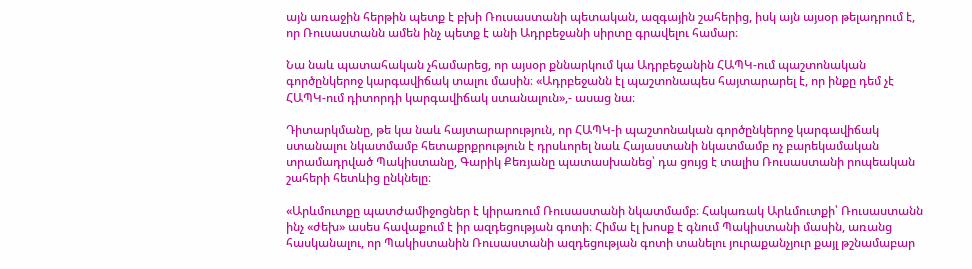այն առաջին հերթին պետք է բխի Ռուսաստանի պետական, ազգային շահերից, իսկ այն այսօր թելադրում է, որ Ռուսաստանն ամեն ինչ պետք է անի Ադրբեջանի սիրտը գրավելու համար։

Նա նաև պատահական չհամարեց, որ այսօր քննարկում կա Ադրբեջանին ՀԱՊԿ-ում պաշտոնական գործընկերոջ կարգավիճակ տալու մասին։ «Ադրբեջանն էլ պաշտոնապես հայտարարել է, որ ինքը դեմ չէ ՀԱՊԿ-ում դիտորդի կարգավիճակ ստանալուն»,- ասաց նա։

Դիտարկմանը, թե կա նաև հայտարարություն, որ ՀԱՊԿ-ի պաշտոնական գործընկերոջ կարգավիճակ ստանալու նկատմամբ հետաքրքրություն է դրսևորել նաև Հայաստանի նկատմամբ ոչ բարեկամական տրամադրված Պակիստանը, Գարիկ Քեռյանը պատասխանեց՝ դա ցույց է տալիս Ռուսաստանի րոպեական շահերի հետևից ընկնելը։

«Արևմուտքը պատժամիջոցներ է կիրառում Ռուսաստանի նկատմամբ։ Հակառակ Արևմուտքի՝ Ռուսաստանն ինչ «ժեխ» ասես հավաքում է իր ազդեցության գոտի։ Հիմա էլ խոսք է գնում Պակիստանի մասին, առանց հասկանալու, որ Պակիստանին Ռուսաստանի ազդեցության գոտի տանելու յուրաքանչյուր քայլ թշնամաբար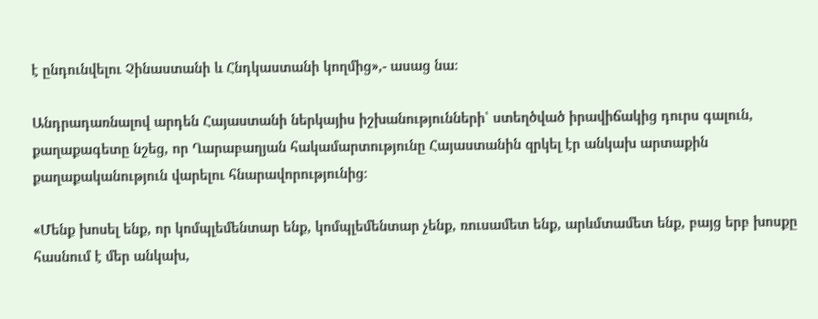է ընդունվելու Չինաստանի և Հնդկաստանի կողմից»,- ասաց նա։

Անդրադառնալով արդեն Հայաստանի ներկայիս իշխանությունների՝ ստեղծված իրավիճակից դուրս գալուն, քաղաքագետը նշեց, որ Ղարաբաղյան հակամարտությունը Հայաստանին զրկել էր անկախ արտաքին քաղաքականություն վարելու հնարավորությունից։

«Մենք խոսել ենք, որ կոմպլեմենտար ենք, կոմպլեմենտար չենք, ռուսամետ ենք, արևմտամետ ենք, բայց երբ խոսքը հասնում է մեր անկախ,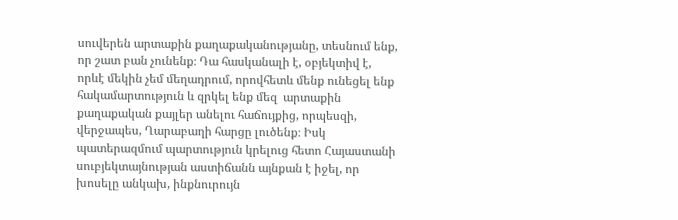սուվերեն արտաքին քաղաքականությանը, տեսնում ենք, որ շատ բան չունենք։ Դա հասկանալի է, օբյեկտիվ է, որևէ մեկին չեմ մեղադրում, որովհետև մենք ունեցել ենք հակամարտություն և զրկել ենք մեզ  արտաքին քաղաքական քայլեր անելու հաճույքից, որպեսզի, վերջապես, Ղարաբաղի հարցը լուծենք։ Իսկ պատերազմում պարտություն կրելուց հետո Հայաստանի սուբյեկտայնության աստիճանն այնքան է իջել, որ խոսելը անկախ, ինքնուրույն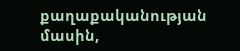քաղաքականության մասին,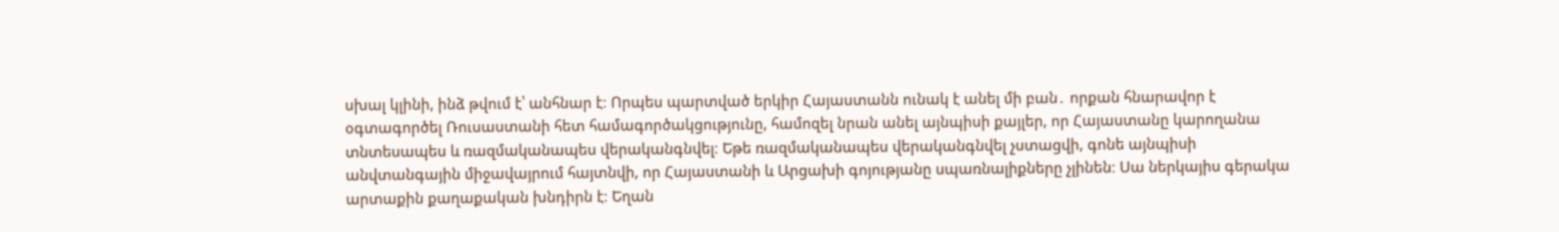սխալ կլինի, ինձ թվում է՝ անհնար է։ Որպես պարտված երկիր Հայաստանն ունակ է անել մի բան․ որքան հնարավոր է օգտագործել Ռուսաստանի հետ համագործակցությունը, համոզել նրան անել այնպիսի քայլեր, որ Հայաստանը կարողանա տնտեսապես և ռազմականապես վերականգնվել։ Եթե ռազմականապես վերականգնվել չստացվի, գոնե այնպիսի անվտանգային միջավայրում հայտնվի, որ Հայաստանի և Արցախի գոյությանը սպառնալիքները չլինեն։ Սա ներկայիս գերակա արտաքին քաղաքական խնդիրն է։ Եղան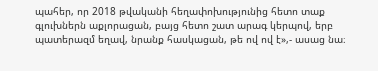պահեր, որ 2018 թվականի հեղափոխությունից հետո տաք գլուխներն աքլորացան, բայց հետո շատ արագ կերպով, երբ պատերազմ եղավ, նրանք հասկացան, թե ով ով է»,- ասաց նա։